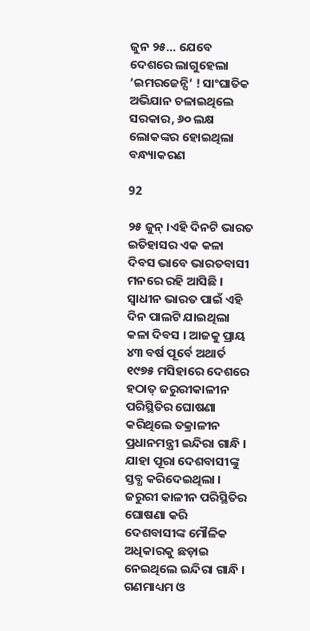ଜୁନ ୨୫… ଯେବେ ଦେଶରେ ଲାଗୁହେଲା ‘ଇମରଜେନ୍ସି’ ! ସାଂଘାତିକ ଅଭିଯାନ ଚଳାଇଥିଲେ ସରକାର, ୬୦ ଲକ୍ଷ ଲୋକଙ୍କର ହୋଇଥିଲା ବନ୍ଧ୍ୟାକରଣ

92

୨୫ ଜୁନ୍ ।ଏହି ଦିନଟି ଭାରତ ଇତିହାସର ଏକ କଳା ଦିବସ ଭାବେ ଭାରତବାସୀ ମନରେ ରହି ଆସିଛି । ସ୍ୱାଧୀନ ଭାରତ ପାଇଁ ଏହି ଦିନ ପାଲଟି ଯାଇଥିଲା କଳା ଦିବସ । ଆଜକୁ ପ୍ରାୟ ୪୩ ବର୍ଷ ପୂର୍ବେ ଅଥାର୍ତ ୧୯୭୫ ମସିହାରେ ଦେଶରେ ହଠାତ୍ ଜରୁରୀକାଳୀନ ପରିସ୍ଥିତିର ଘୋଷଣା କରିଥିଲେ ତକ୍ରାଳୀନ ପ୍ରଧାନମନ୍ତ୍ରୀ ଇନ୍ଦିରା ଗାନ୍ଧି । ଯାହା ପୂରା ଦେଶବାସୀଙ୍କୁ ସ୍ତବ୍ଧ କରିଦେଇଥିଲା । ଜରୁରୀ କାଳୀନ ପରିସ୍ଥିତିର ଘୋଷଣା କରି ଦେଶବାସୀଙ୍କ ମୌଳିକ ଅଧିକାରକୁ ଛଡ଼ାଇ ନେଇଥିଲେ ଇନ୍ଦିରା ଗାନ୍ଧି । ଗଣମାଧ୍ୟମ ଓ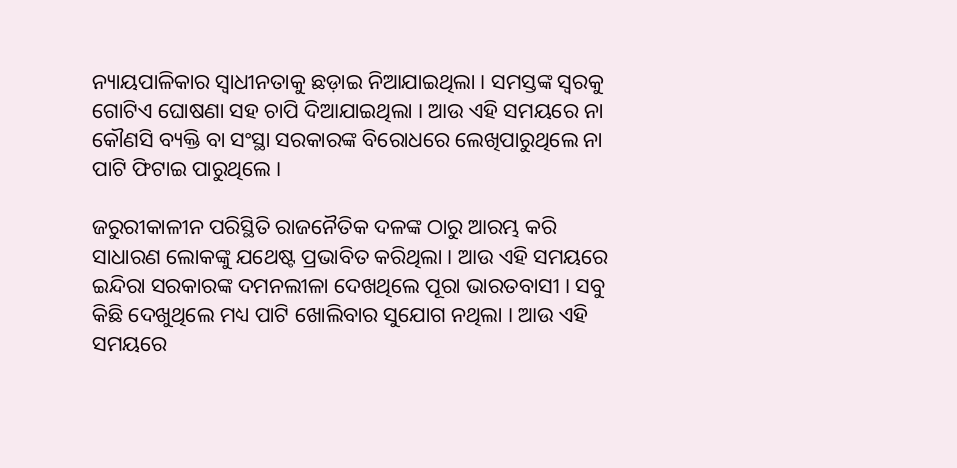ନ୍ୟାୟପାଳିକାର ସ୍ୱାଧୀନତାକୁ ଛଡ଼ାଇ ନିଆଯାଇଥିଲା । ସମସ୍ତଙ୍କ ସ୍ୱରକୁ ଗୋଟିଏ ଘୋଷଣା ସହ ଚାପି ଦିଆଯାଇଥିଲା । ଆଉ ଏହି ସମୟରେ ନା କୌଣସି ବ୍ୟକ୍ତି ବା ସଂସ୍ଥା ସରକାରଙ୍କ ବିରୋଧରେ ଲେଖିପାରୁଥିଲେ ନା ପାଟି ଫିଟାଇ ପାରୁଥିଲେ ।

ଜରୁରୀକାଳୀନ ପରିସ୍ଥିତି ରାଜନୈତିକ ଦଳଙ୍କ ଠାରୁ ଆରମ୍ଭ କରି ସାଧାରଣ ଲୋକଙ୍କୁ ଯଥେଷ୍ଟ ପ୍ରଭାବିତ କରିଥିଲା । ଆଉ ଏହି ସମୟରେ ଇନ୍ଦିରା ସରକାରଙ୍କ ଦମନଲୀଳା ଦେଖଥିଲେ ପୂରା ଭାରତବାସୀ । ସବୁ କିଛି ଦେଖୁଥିଲେ ମଧ୍ୟ ପାଟି ଖୋଲିବାର ସୁଯୋଗ ନଥିଲା । ଆଉ ଏହି ସମୟରେ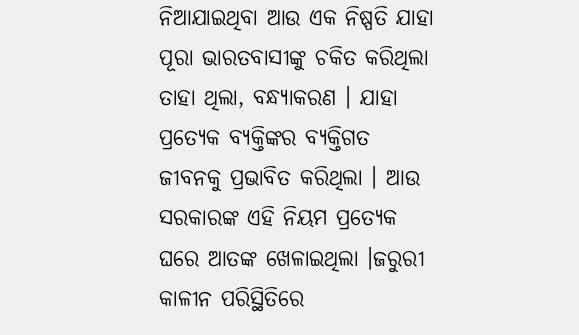ନିଆଯାଇଥିବା ଆଉ ଏକ ନିଷ୍ପତି ଯାହା ପୂରା ଭାରତବାସୀଙ୍କୁ ଚକିତ କରିଥିଲା ତାହା ଥିଲା, ବନ୍ଧ୍ୟାକରଣ । ଯାହା ପ୍ରତ୍ୟେକ ବ୍ୟକ୍ତିଙ୍କର ବ୍ୟକ୍ତିଗତ ଜୀବନକୁ ପ୍ରଭାବିତ କରିଥିଲା । ଆଉ ସରକାରଙ୍କ ଏହି ନିୟମ ପ୍ରତ୍ୟେକ ଘରେ ଆତଙ୍କ ଖେଳାଇଥିଲା ।ଜରୁରୀ କାଳୀନ ପରିସ୍ଥିତିରେ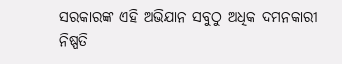ସରକାରଙ୍କ ଏହି ଅଭିଯାନ ସବୁଠୁ ଅଧିକ ଦମନକାରୀ ନିଷ୍ପତି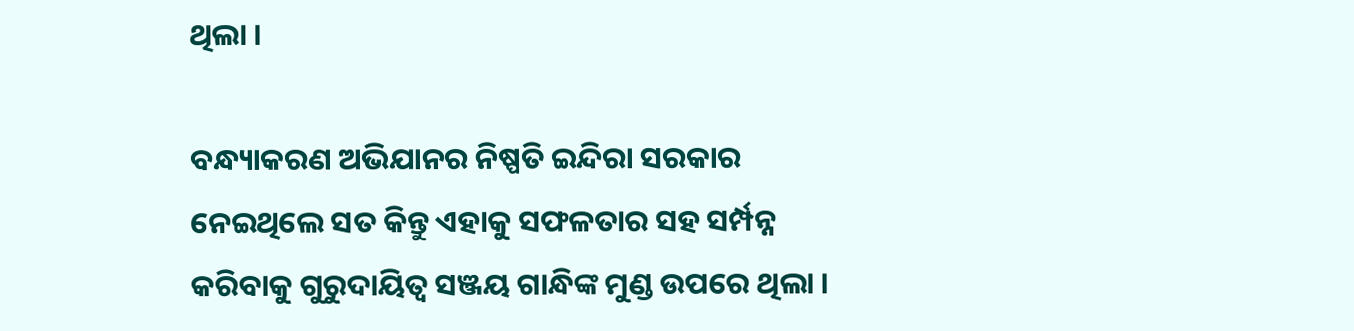ଥିଲା ।

ବନ୍ଧ୍ୟାକରଣ ଅଭିଯାନର ନିଷ୍ପତି ଇନ୍ଦିରା ସରକାର ନେଇଥିଲେ ସତ କିନ୍ତୁ ଏହାକୁ ସଫଳତାର ସହ ସର୍ମ୍ପନ୍ନ କରିବାକୁ ଗୁରୁଦାୟିତ୍ୱ ସଞ୍ଜୟ ଗାନ୍ଧିଙ୍କ ମୁଣ୍ଡ ଉପରେ ଥିଲା ।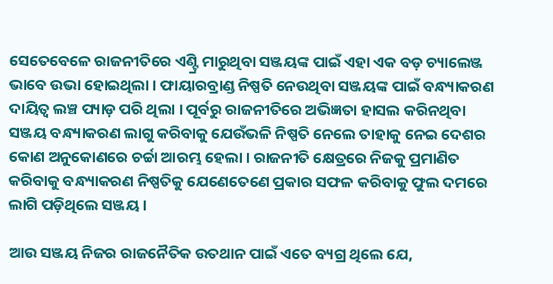ସେତେବେଳେ ରାଜନୀତିରେ ଏଣ୍ଟ୍ରି ମାରୁଥିବା ସଞ୍ଜୟଙ୍କ ପାଇଁ ଏହା ଏକ ବଡ଼ ଚ୍ୟାଲେଞ୍ଜ ଭାବେ ଉଭା ହୋଇଥିଲା । ଫାୟାରବ୍ରାଣ୍ଡ ନିଷ୍ପତି ନେଉଥିବା ସଞ୍ଜୟଙ୍କ ପାଇଁ ବନ୍ଧ୍ୟାକରଣ ଦାୟିତ୍ୱ ଲଞ୍ଚ ପ୍ୟାଡ଼ ପରି ଥିଲା । ପୂର୍ବରୁ ରାଜନୀତିରେ ଅଭିଜ୍ଞତା ହାସଲ କରିନଥିବା ସଞ୍ଜୟ ବନ୍ଧ୍ୟାକରଣ ଲାଗୁ କରିବାକୁ ଯେଉଁଭଳି ନିଷ୍ପତି ନେଲେ ତାହାକୁ ନେଇ ଦେଶର କୋଣ ଅନୁକୋଣରେ ଚର୍ଚ୍ଚା ଆରମ୍ଭ ହେଲା । ରାଜନୀତି କ୍ଷେତ୍ରରେ ନିଜକୁ ପ୍ରମାଣିତ କରିବାକୁ ବନ୍ଧ୍ୟାକରଣ ନିଷ୍ପତିକୁ ଯେଣେତେଣେ ପ୍ରକାର ସଫଳ କରିବାକୁ ଫୁଲ ଦମରେ ଲାଗି ପଡ଼ିଥିଲେ ସଞ୍ଜୟ ।

ଆଉ ସଞ୍ଜୟ ନିଜର ରାଜନୈତିକ ଉତଥାନ ପାଇଁ ଏତେ ବ୍ୟଗ୍ର ଥିଲେ ଯେ,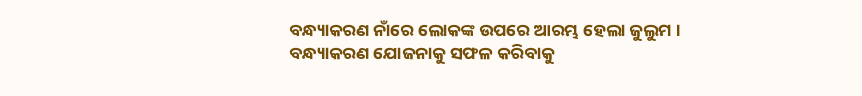ବନ୍ଧ୍ୟାକରଣ ନାଁରେ ଲୋକଙ୍କ ଉପରେ ଆରମ୍ଭ ହେଲା ଜୁଲୁମ । ବନ୍ଧ୍ୟାକରଣ ଯୋଜନାକୁ ସଫଳ କରିବାକୁ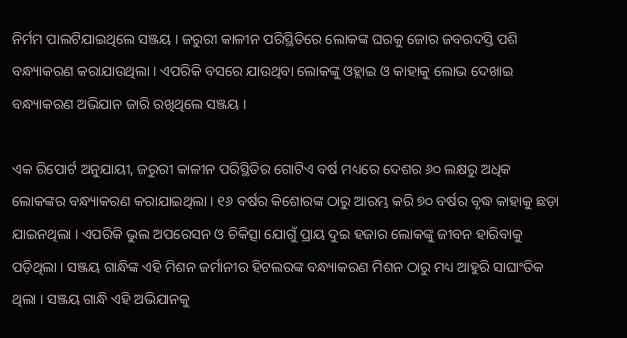ନିର୍ମମ ପାଲଟିଯାଇଥିଲେ ସଞ୍ଜୟ । ଜରୁରୀ କାଳୀନ ପରିସ୍ଥିତିରେ ଲୋକଙ୍କ ଘରକୁ ଜୋର ଜବରଦସ୍ତି ପଶି ବନ୍ଧ୍ୟାକରଣ କରାଯାଉଥିଲା । ଏପରିକି ବସରେ ଯାଉଥିବା ଲୋକଙ୍କୁ ଓହ୍ଲାଇ ଓ କାହାକୁ ଲୋଭ ଦେଖାଇ ବନ୍ଧ୍ୟାକରଣ ଅଭିଯାନ ଜାରି ରଖିଥିଲେ ସଞ୍ଜୟ ।

ଏକ ରିପୋର୍ଟ ଅନୁଯାୟୀ, ଜରୁରୀ କାଳୀନ ପରିସ୍ଥିତିର ଗୋଟିଏ ବର୍ଷ ମଧ୍ୟରେ ଦେଶର ୬୦ ଲକ୍ଷରୁ ଅଧିକ ଲୋକଙ୍କର ବନ୍ଧ୍ୟାକରଣ କରାଯାଇଥିଲା । ୧୬ ବର୍ଷର କିଶୋରଙ୍କ ଠାରୁ ଆରମ୍ଭ କରି ୭୦ ବର୍ଷର ବୃଦ୍ଧ କାହାକୁ ଛଡ଼ା ଯାଇନଥିଲା । ଏପରିକି ଭୁଲ ଅପରେସନ ଓ ଚିକିତ୍ସା ଯୋଗୁଁ ପ୍ରାୟ ଦୁଇ ହଜାର ଲୋକଙ୍କୁ ଜୀବନ ହାରିବାକୁ ପଡ଼ିଥିଲା । ସଞ୍ଜୟ ଗାନ୍ଧିଙ୍କ ଏହି ମିଶନ ଜର୍ମାନୀର ହିଟଲରଙ୍କ ବନ୍ଧ୍ୟାକରଣ ମିଶନ ଠାରୁ ମଧ୍ୟ ଆହୁରି ସାଘାଂତିକ ଥିଲା । ସଞ୍ଜୟ ଗାନ୍ଧି ଏହି ଅଭିଯାନକୁ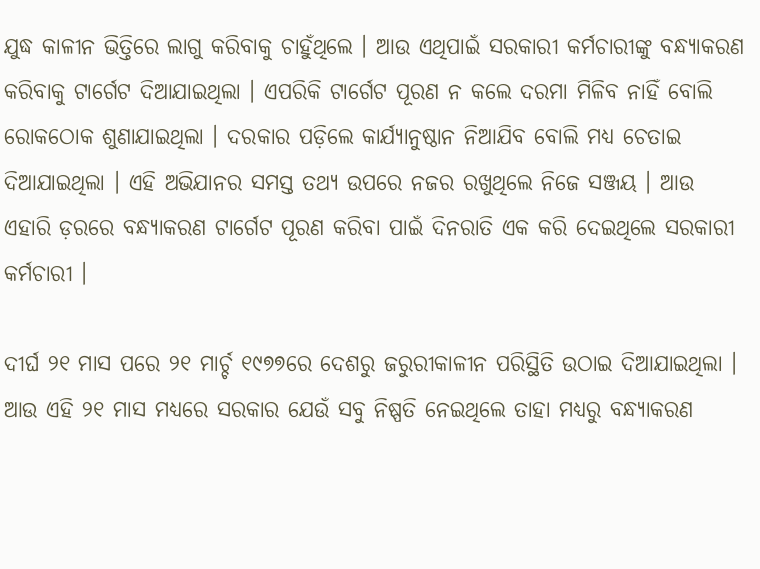ଯୁଦ୍ଧ କାଳୀନ ଭିତ୍ତିରେ ଲାଗୁ କରିବାକୁ ଚାହୁଁଥିଲେ । ଆଉ ଏଥିପାଇଁ ସରକାରୀ କର୍ମଚାରୀଙ୍କୁ ବନ୍ଧ୍ୟାକରଣ କରିବାକୁ ଟାର୍ଗେଟ ଦିଆଯାଇଥିଲା । ଏପରିକି ଟାର୍ଗେଟ ପୂରଣ ନ କଲେ ଦରମା ମିଳିବ ନାହିଁ ବୋଲି ରୋକଠୋକ ଶୁଣାଯାଇଥିଲା । ଦରକାର ପଡ଼ିଲେ କାର୍ଯ୍ୟାନୁଷ୍ଠାନ ନିଆଯିବ ବୋଲି ମଧ୍ୟ ଚେତାଇ ଦିଆଯାଇଥିଲା । ଏହି ଅଭିଯାନର ସମସ୍ତ ତଥ୍ୟ ଉପରେ ନଜର ରଖୁଥିଲେ ନିଜେ ସଞ୍ଜୟ । ଆଉ ଏହାରି ଡ଼ରରେ ବନ୍ଧ୍ୟାକରଣ ଟାର୍ଗେଟ ପୂରଣ କରିବା ପାଇଁ ଦିନରାତି ଏକ କରି ଦେଇଥିଲେ ସରକାରୀ କର୍ମଚାରୀ ।

ଦୀର୍ଘ ୨୧ ମାସ ପରେ ୨୧ ମାର୍ଚ୍ଚ ୧୯୭୭ରେ ଦେଶରୁ ଜରୁରୀକାଳୀନ ପରିସ୍ଥିତି ଉଠାଇ ଦିଆଯାଇଥିଲା । ଆଉ ଏହି ୨୧ ମାସ ମଧ୍ୟରେ ସରକାର ଯେଉଁ ସବୁ ନିଷ୍ପତି ନେଇଥିଲେ ତାହା ମଧ୍ୟରୁ ବନ୍ଧ୍ୟାକରଣ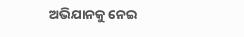ଅଭିଯାନକୁ ନେଇ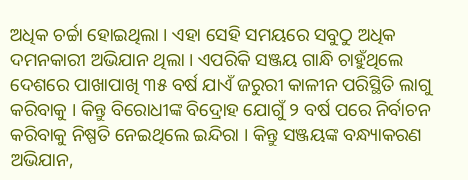ଅଧିକ ଚର୍ଚ୍ଚା ହୋଇଥିଲା । ଏହା ସେହି ସମୟରେ ସବୁଠୁ ଅଧିକ ଦମନକାରୀ ଅଭିଯାନ ଥିଲା । ଏପରିକି ସଞ୍ଜୟ ଗାନ୍ଧି ଚାହୁଁଥିଲେ ଦେଶରେ ପାଖାପାଖି ୩୫ ବର୍ଷ ଯାଏଁ ଜରୁରୀ କାଳୀନ ପରିସ୍ଥିତି ଲାଗୁ କରିବାକୁ । କିନ୍ତୁ ବିରୋଧୀଙ୍କ ବିଦ୍ରୋହ ଯୋଗୁଁ ୨ ବର୍ଷ ପରେ ନିର୍ବାଚନ କରିବାକୁ ନିଷ୍ପତି ନେଇଥିଲେ ଇନ୍ଦିରା । କିନ୍ତୁ ସଞ୍ଜୟଙ୍କ ବନ୍ଧ୍ୟାକରଣ ଅଭିଯାନ,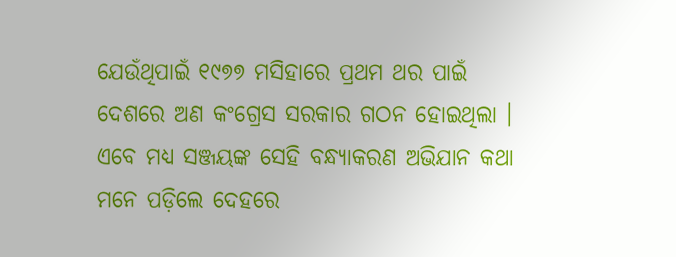ଯେଉଁଥିପାଇଁ ୧୯୭୭ ମସିହାରେ ପ୍ରଥମ ଥର ପାଇଁ ଦେଶରେ ଅଣ କଂଗ୍ରେସ ସରକାର ଗଠନ ହୋଇଥିଲା । ଏବେ ମଧ୍ୟ ସଞ୍ଜୟଙ୍କ ସେହି ବନ୍ଧ୍ୟାକରଣ ଅଭିଯାନ କଥା ମନେ ପଡ଼ିଲେ ଦେହରେ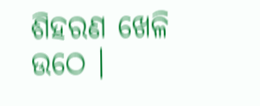ଶିହରଣ ଖେଳି ଉଠେ ।